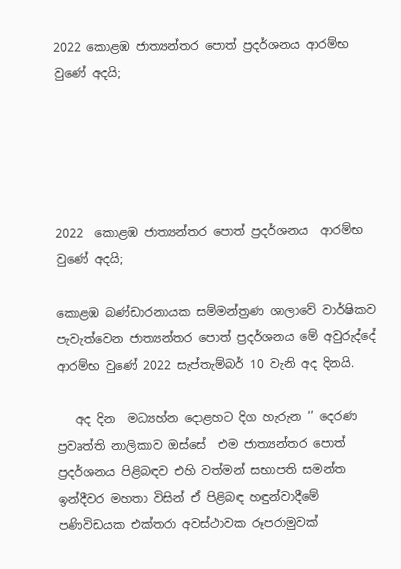2022 කොළඹ ජාත්‍යන්තර පොත් ප්‍රදර්ශනය ආරම්භ වුණේ අදයි;





2022  කොළඹ ජාත්‍යන්තර පොත් ප්‍රදර්ශනය  ආරම්භ වුණේ අදයි;

කොළඹ බණ්ඩාරනායක සම්මන්ත්‍රණ ශාලාවේ වාර්ෂිකව පැවැත්වෙන ජාත්‍යන්තර පොත් ප්‍රදර්ශනය මේ අවුරුද්දේ ආරම්භ වුණේ 2022 සැප්තැම්බර් 10 වැනි අද දිනයි.

   අද දින  මධ්‍යහ්න දොළහට දිග හැරුන ‘’ දෙරණ ප්‍රවෘත්ති නාලිකාව ඔස්සේ  එම ජාත්‍යන්තර පොත් ප්‍රදර්ශනය පිළිබඳව එහි වත්මන් සභාපති සමන්ත ඉන්දීවර මහතා විසින් ඒ පිළිබඳ හඳුන්වාදීමේ පණිවිඩයක එක්තරා අවස්ථාවක රූපරාමුවක්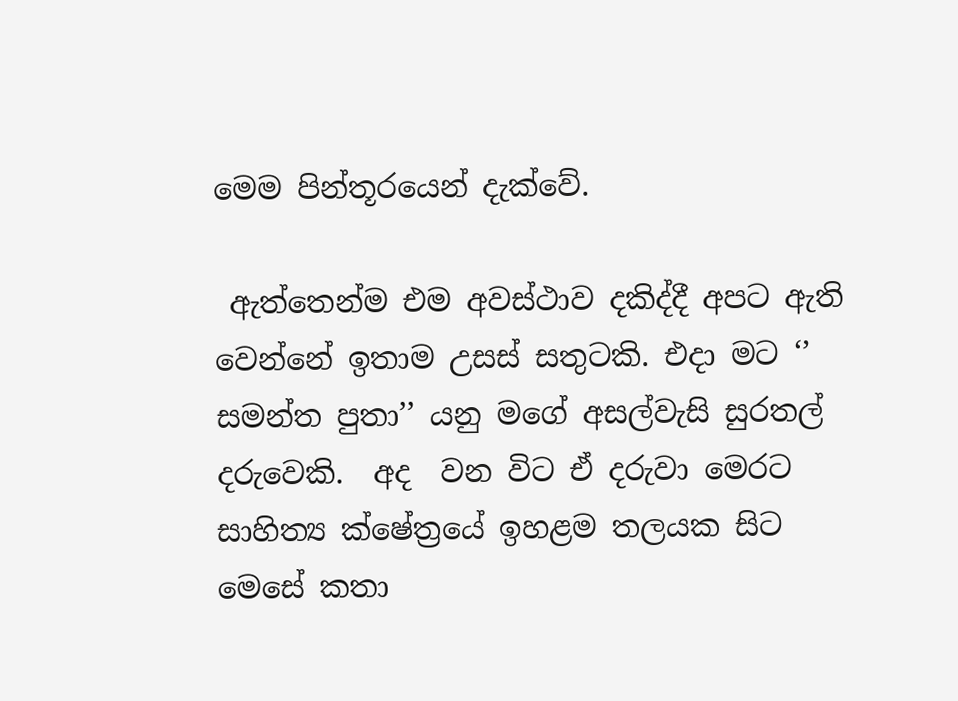මෙම පින්තූරයෙන් දැක්වේ.

 ඇත්තෙන්ම එම අවස්ථාව දකිද්දී අපට ඇති වෙන්නේ ඉතාම උසස් සතුටකි. එදා මට ‘’ සමන්ත පුතා’’ යනු මගේ අසල්වැසි සුරතල් දරුවෙකි.  අද  වන විට ඒ දරුවා මෙරට සාහිත්‍ය ක්ෂේත්‍රයේ ඉහළම තලයක සිට මෙසේ කතා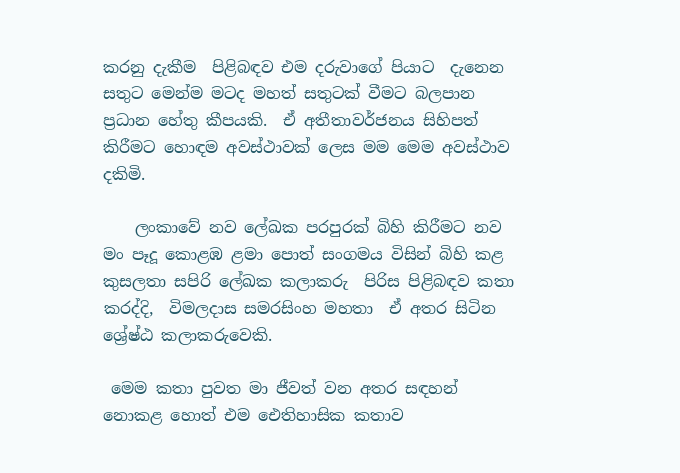කරනු දැකීම  පිළිබඳව එම දරුවාගේ පියාට  දැනෙන සතුට මෙන්ම මටද මහත් සතුටක් වීමට බලපාන ප්‍රධාන හේතු කීපයකි.  ඒ අතීතාවර්ජනය සිහිපත් කිරීමට හොඳම අවස්ථාවක් ලෙස මම මෙම අවස්ථාව දකිමි.

    ලංකාවේ නව ලේඛක පරපුරක් බිහි කිරීමට නව මං පෑදූ කොළඹ ළමා පොත් සංගමය විසින් බිහි කළ කුසලතා සපිරි ලේඛක කලාකරු  පිරිස පිළිබඳව කතා කරද්දි,  විමලදාස සමරසිංහ මහතා  ඒ අතර සිටින ශ්‍රේෂ්ඨ කලාකරුවෙකි.

 මෙම කතා පුවත මා ජීවත් වන අතර සඳහන් නොකළ හොත් එම ඓතිහාසික කතාව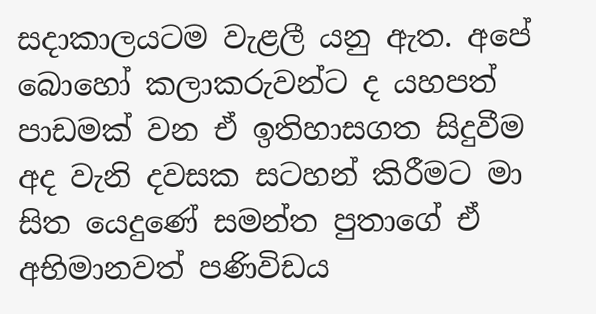සදාකාලයටම වැළලී යනු ඇත. අපේ බොහෝ කලාකරුවන්ට ද යහපත් පාඩමක් වන ඒ ඉතිහාසගත සිදුවීම අද වැනි දවසක සටහන් කිරීමට මා සිත යෙදුණේ සමන්ත පුතාගේ ඒ අභිමානවත් පණිවිඩය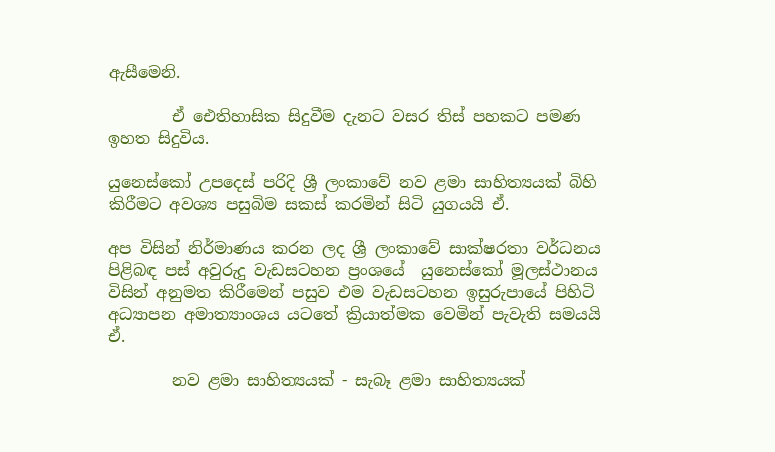ඇසීමෙනි.

        ඒ ඓතිහාසික සිදුවීම දැනට වසර තිස් පහකට පමණ ඉහත සිදුවිය.

යුනෙස්කෝ උපදෙස් පරිදි ශ්‍රී ලංකාවේ නව ළමා සාහිත්‍යයක් බිහි කිරීමට අවශ්‍ය පසුබිම සකස් කරමින් සිටි යුගයයි ඒ.

අප විසින් නිර්මාණය කරන ලද ශ්‍රී ලංකාවේ සාක්ෂරතා වර්ධනය පිළිබඳ පස් අවුරුදු වැඩසටහන ප්‍රංශයේ  යුනෙස්කෝ මූලස්ථානය විසින් අනුමත කිරීමෙන් පසුව එම වැඩසටහන ඉසුරුපායේ පිහිටි අධ්‍යාපන අමාත්‍යාංශය යටතේ ක්‍රියාත්මක වෙමින් පැවැති සමයයි ඒ.

        නව ළමා සාහිත්‍යයක් - සැබෑ ළමා සාහිත්‍යයක්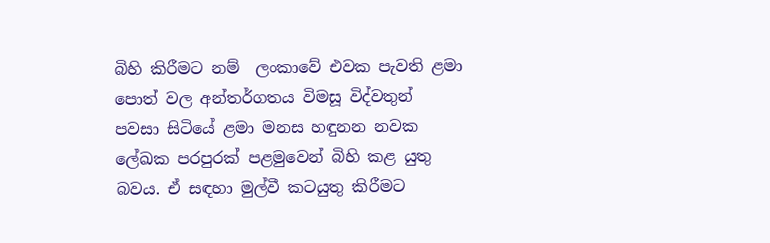බිහි කිරීමට නම්  ලංකාවේ එවක පැවති ළමා පොත් වල අන්තර්ගතය විමසූ විද්වතුන් පවසා සිටියේ ළමා මනස හඳුනන නවක ලේඛක පරපුරක් පළමුවෙන් බිහි කළ යුතු බවය. ඒ සඳහා මුල්වී කටයුතු කිරීමට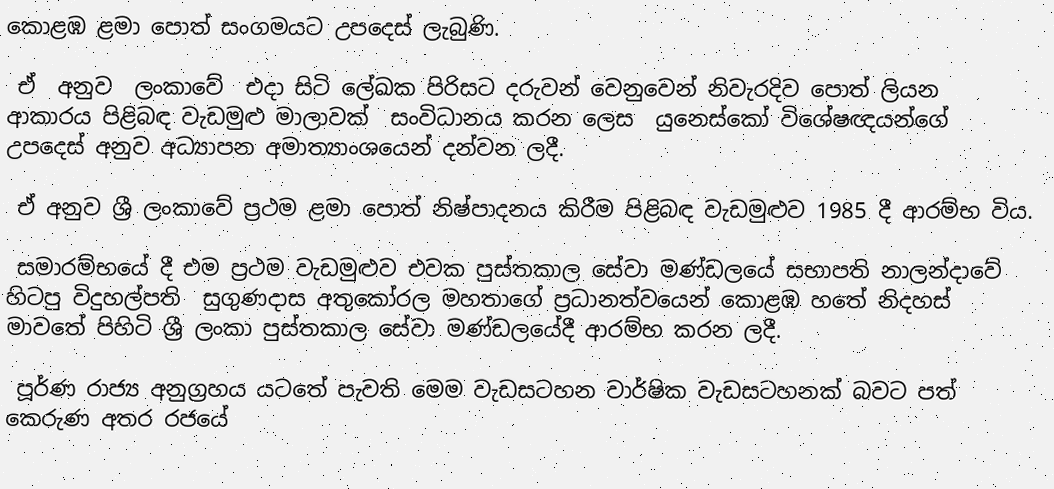කොළඹ ළමා පොත් සංගමයට උපදෙස් ලැබුණි.

 ඒ  අනුව  ලංකාවේ  එදා සිටි ලේඛක පිරිසට දරුවන් වෙනුවෙන් නිවැරදිව පොත් ලියන ආකාරය පිළිබඳ වැඩමුළු මාලාවක්  සංවිධානය කරන ලෙස  යුනෙස්කෝ විශේෂඥයන්ගේ උපදෙස් අනුව අධ්‍යාපන අමාත්‍යාංශයෙන් දන්වන ලදී.

 ඒ අනුව ශ්‍රී ලංකාවේ ප්‍රථම ළමා පොත් නිෂ්පාදනය කිරීම පිළිබඳ වැඩමුළුව 1985 දී ආරම්භ විය.

 සමාරම්භයේ දී එම ප්‍රථම වැඩමුළුව එවක පුස්තකාල සේවා මණ්ඩලයේ සභාපති නාලන්දාවේ හිටපු විදුහල්පති  සුගුණදාස අතුකෝරල මහතාගේ ප්‍රධානත්වයෙන් කොළඹ හතේ නිදහස් මාවතේ පිහිටි ශ්‍රී ලංකා පුස්තකාල සේවා මණ්ඩලයේදී ආරම්භ කරන ලදී.

 පූර්ණ රාජ්‍ය අනුග්‍රහය යටතේ පැවති මෙම වැඩසටහන වාර්ෂික වැඩසටහනක් බවට පත් කෙරුණ අතර රජයේ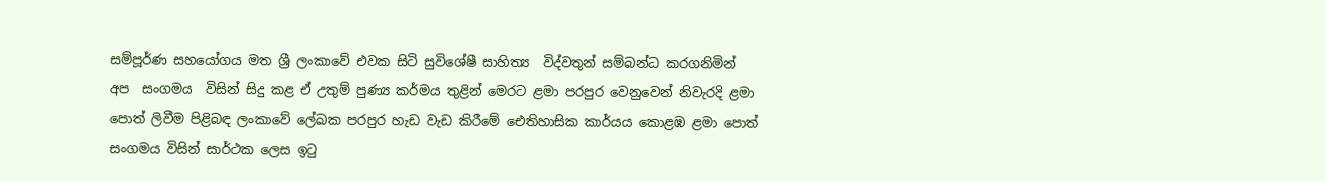සම්පූර්ණ සහයෝගය මත ශ්‍රී ලංකාවේ එවක සිටි සුවිශේෂී සාහිත්‍ය  විද්වතුන් සම්බන්ධ කරගනිමින් අප  සංගමය  විසින් සිදු කළ ඒ උතුම් පුණ්‍ය කර්මය තුළින් මෙරට ළමා පරපුර වෙනුවෙන් නිවැරදි ළමා පොත් ලිවීම පිළිබඳ ලංකාවේ ලේඛක පරපුර හැඩ වැඩ කිරීමේ ඓතිහාසික කාර්යය කොළඹ ළමා පොත් සංගමය විසින් සාර්ථක ලෙස ඉටු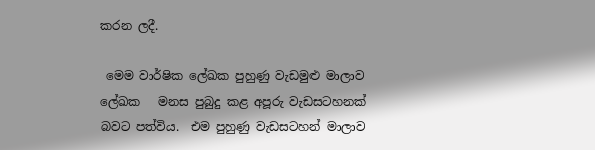කරන ලදී.

 මෙම වාර්ෂික ලේඛක පුහුණු වැඩමුළු මාලාව ලේඛක   මනස පුබුදු කළ අපූරු වැඩසටහනක් බවට පත්විය.  එම පුහුණු වැඩසටහන් මාලාව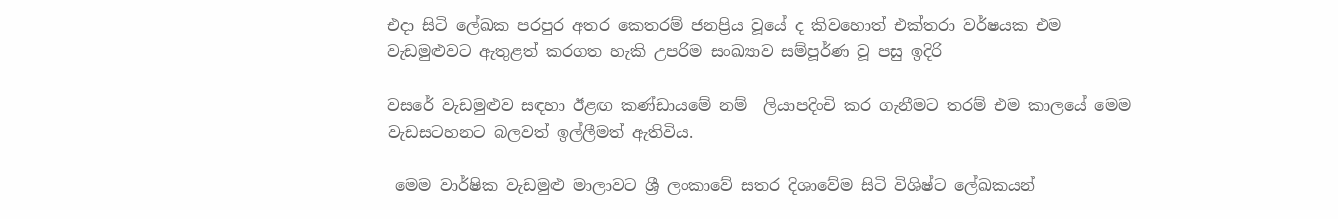එදා සිටි ලේඛක පරපුර අතර කෙතරම් ජනප්‍රිය වූයේ ද කිවහොත් එක්තරා වර්ෂයක එම වැඩමුළුවට ඇතුළත් කරගත හැකි උපරිම සංඛ්‍යාව සම්පූර්ණ වූ පසු ඉදිරි

වසරේ වැඩමුළුව සඳහා ඊළඟ කණ්ඩායමේ නම්  ලියාපදිංචි කර ගැනීමට තරම් එම කාලයේ මෙම වැඩසටහනට බලවත් ඉල්ලීමත් ඇතිවිය.

 මෙම වාර්ෂික වැඩමුළු මාලාවට ශ්‍රී ලංකාවේ සතර දිශාවේම සිටි විශිෂ්ට ලේඛකයන්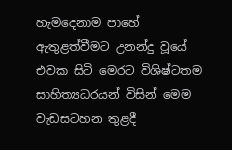හැමදෙනාම පාහේ ඇතුළත්වීමට උනන්දු වූයේ එවක සිටි මෙරට විශිෂ්ටතම සාහිත්‍යධරයන් විසින් මෙම වැඩසටහන තුළදී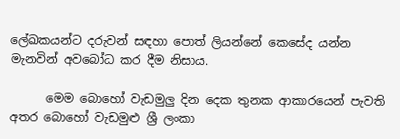ලේඛකයන්ට දරුවන් සඳහා පොත් ලියන්නේ කෙසේද යන්න මැනවින් අවබෝධ කර දීම නිසාය.

      මෙම බොහෝ වැඩමුලු දින දෙක තුනක ආකාරයෙන් පැවති අතර බොහෝ වැඩමුළු ශ්‍රී ලංකා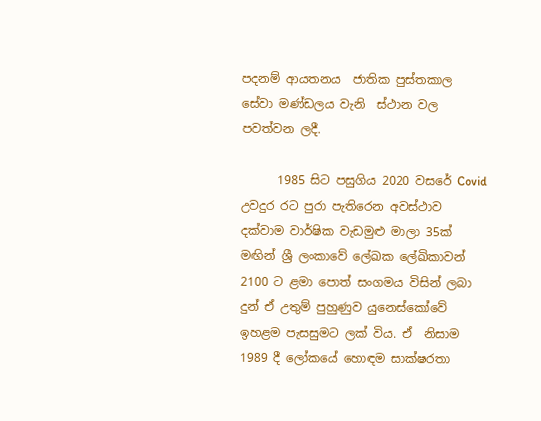පදනම් ආයතනය  ජාතික පුස්තකාල සේවා මණ්ඩලය වැනි  ස්ථාන වල පවත්වන ලදී.

      1985 සිට පසුගිය 2020 වසරේ Covid උවදුර රට පුරා පැතිරෙන අවස්ථාව දක්වාම වාර්ෂික වැඩමුළු මාලා 35ක් මඟින් ශ්‍රී ලංකාවේ ලේඛක ලේඛිකාවන් 2100 ට ළමා පොත් සංගමය විසින් ලබා දුන් ඒ උතුම් පුහුණුව යුනෙස්කෝවේ ඉහළම පැසසුමට ලක් විය. ඒ  නිසාම 1989 දී ලෝකයේ හොඳම සාක්ෂරතා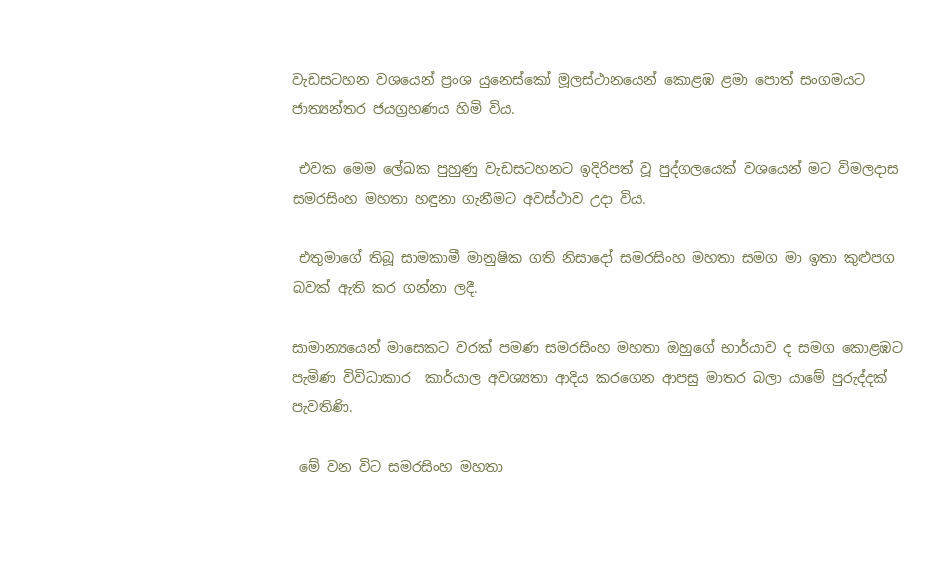වැඩසටහන වශයෙන් ප්‍රංශ යුනෙස්කෝ මූලස්ථානයෙන් කොළඹ ළමා පොත් සංගමයට ජාත්‍යන්තර ජයග්‍රහණය හිමි විය.

 එවක මෙම ලේඛක පුහුණු වැඩසටහනට ඉදිරිපත් වූ පුද්ගලයෙක් වශයෙන් මට විමලදාස සමරසිංහ මහතා හඳුනා ගැනීමට අවස්ථාව උදා විය.

 එතුමාගේ තිබූ සාමකාමී මානුෂික ගති නිසාදෝ සමරසිංහ මහතා සමග මා ඉතා කුළුපග බවක් ඇති කර ගන්නා ලදී.

සාමාන්‍යයෙන් මාසෙකට වරක් පමණ සමරසිංහ මහතා ඔහුගේ භාර්යාව ද සමග කොළඹට පැමිණ විවිධාකාර  කාර්යාල අවශ්‍යතා ආදිය කරගෙන ආපසු මාතර බලා යාමේ පුරුද්දක් පැවතිණි.

 මේ වන විට සමරසිංහ මහතා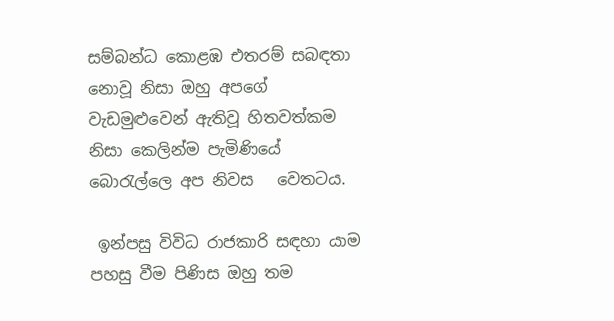සම්බන්ධ කොළඹ එතරම් සබඳතා නොවූ නිසා ඔහු අපගේ වැඩමුළුවෙන් ඇතිවූ හිතවත්කම නිසා කෙලින්ම පැමිණියේ බොරැල්ලෙ අප නිවස   වෙතටය.

 ඉන්පසු විවිධ රාජකාරි සඳහා යාම පහසු වීම පිණිස ඔහු තම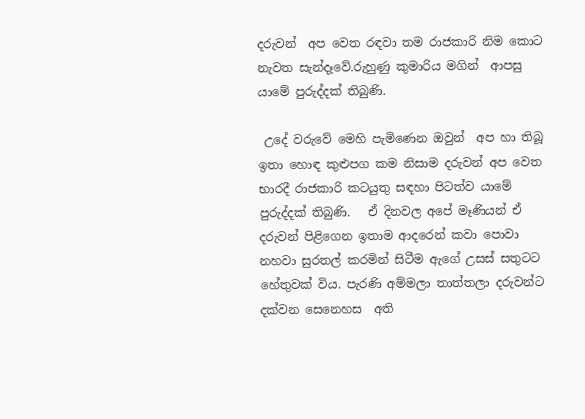දරුවන්  අප වෙත රඳවා තම රාජකාරි නිම කොට නැවත සැන්දෑවේ.රුහුණු කුමාරිය මගින්  ආපසු යාමේ පුරුද්දක් තිබුණි.

 උදේ වරුවේ මෙහි පැමිණෙන ඔවුන්  අප හා තිබූ ඉතා හොඳ කුළුපග කම නිසාම දරුවන් අප වෙත භාරදී රාජකාරි කටයුතු සඳහා පිටත්ව යාමේ පුරුද්දක් තිබුණි.   ඒ දිනවල අපේ මෑණියන් ඒ දරුවන් පිළිගෙන ඉතාම ආදරෙන් කවා පොවා නහවා සුරතල් කරමින් සිටීම ඇගේ උසස් සතුටට හේතුවක් විය. පැරණි අම්මලා තාත්තලා දරුවන්ට දක්වන සෙනෙහස  අති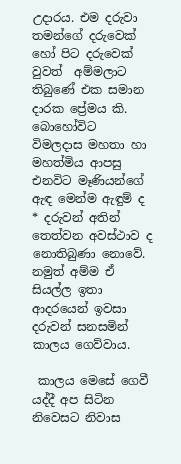උදාරය. එම දරුවා තමන්ගේ දරුවෙක් හෝ පිට දරුවෙක් වුවත්  අම්මලාට තිබුණේ එක සමාන දාරක ප්‍රේමය කි. බොහෝවිට  විමලදාස මහතා හා මහත්මිය ආපසු එනවිට මෑණියන්ගේ  ඇඳ මෙන්ම ඇඳුම් ද * දරුවන් අතින් තෙත්වන අවස්ථාව ද නොතිබුණා නොවේ. නමුත් අම්ම ඒ සියල්ල ඉතා ආදරයෙන් ඉවසා දරුවන් සනසමින් කාලය ගෙව්වාය.

 කාලය මෙසේ ගෙවී යද්දී අප සිටින නිවෙසට නිවාස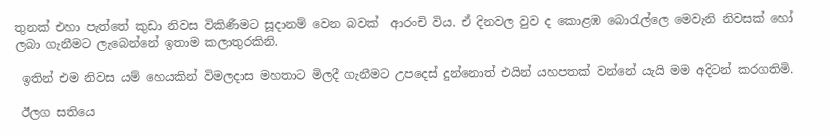තුනක් එහා පැත්තේ කුඩා නිවස විකිණීමට සූදානම් වෙන බවක්  ආරංචි විය. ඒ දිනවල වුව ද කොළඹ බොරැල්ලෙ මෙවැනි නිවසක් හෝ ලබා ගැනීමට ලැබෙන්නේ ඉතාම කලාතුරකිනි.

 ඉතින් එම නිවස යම් හෙයකින් විමලදාස මහතාට මිලදී ගැනීමට උපදෙස් දුන්නොත් එයින් යහපතක් වන්නේ යැයි මම අදිටන් කරගතිමි.

 ඊලග සතියෙ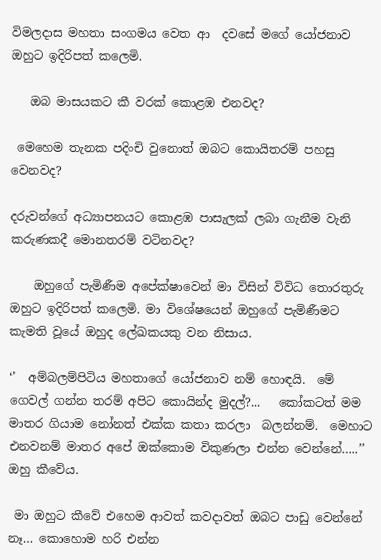විමලදාස මහතා සංගමය වෙත ආ  දවසේ මගේ යෝජනාව ඔහුට ඉදිරිපත් කලෙමි.

   ඔබ මාසයකට කී වරක් කොළඹ එනවද?

 මෙහෙම තැනක පදිංචි වුනොත් ඔබට කොයිතරම් පහසු වෙනවද?

දරුවන්ගේ අධ්‍යාපනයට කොළඹ පාසැලක් ලබා ගැනීම වැනි කරුණකදී මොනතරම් වටිනවද?

    ඔහුගේ පැමිණීම අපේක්ෂාවෙන් මා විසින් විවිධ තොරතුරු ඔහුට ඉදිරිපත් කලෙමි. මා විශේෂයෙන් ඔහුගේ පැමිණීමට කැමති වූයේ ඔහුද ලේඛකයකු වන නිසාය.

‘’  අම්බලම්පිටිය මහතාගේ යෝජනාව නම් හොඳයි.  මේ ගෙවල් ගන්න තරම් අපිට කොයින්ද මුදල්?...   කෝකටත් මම මාතර ගියාම නෝනත් එක්ක කතා කරලා  බලන්නම්.  මෙහාට එනවනම් මාතර අපේ ඔක්කොම විකුණලා එන්න වෙන්නේ…..’’ ඔහු කීවේය.

 මා ඔහුට කීවේ එහෙම ආවත් කවදාවත් ඔබට පාඩු වෙන්නේ නෑ… කොහොම හරි එන්න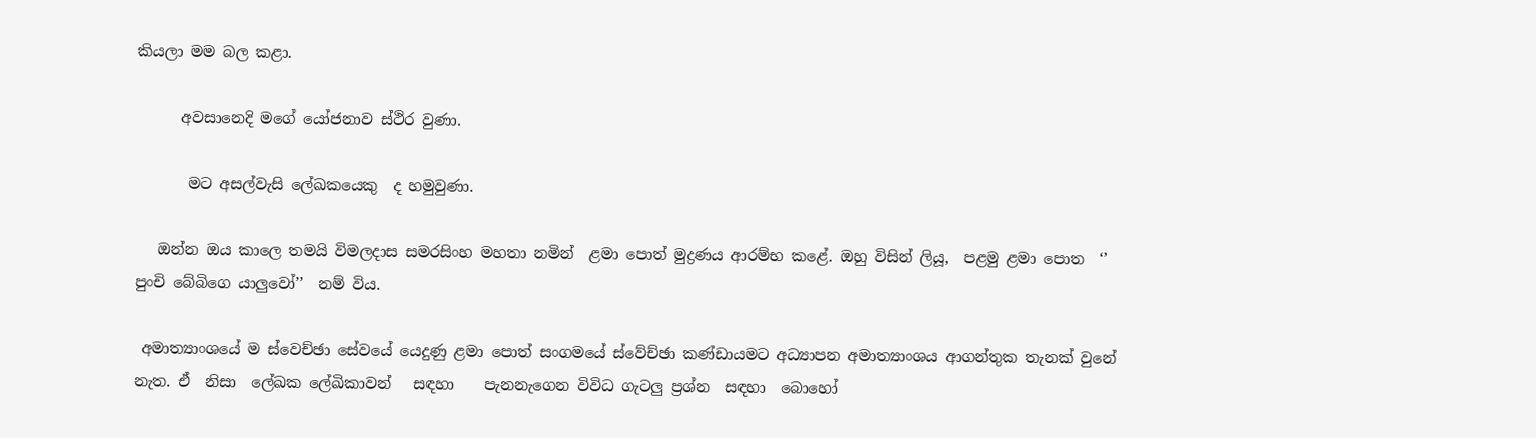කියලා මම බල කළා.

      අවසානෙදි මගේ යෝජනාව ස්ථිර වුණා.

       මට අසල්වැසි ලේඛකයෙකු  ද හමුවුණා.

   ඔන්න ඔය කාලෙ තමයි විමලදාස සමරසිංහ මහතා නමින්  ළමා පොත් මුද්‍රණය ආරම්භ කළේ. ඔහු විසින් ලියූ,  පළමු ළමා පොත  ‘’ පුංචි බේබිගෙ යාලුවෝ’’  නම් විය.

 අමාත්‍යාංශයේ ම ස්වෙච්ඡා සේවයේ යෙදුණු ළමා පොත් සංගමයේ ස්වේච්ඡා කණ්ඩායමට අධ්‍යාපන අමාත්‍යාංශය ආගන්තුක තැනක් වුනේ නැත. ඒ  නිසා  ලේඛක ලේඛිකාවන්   සඳහා    පැනනැගෙන විවිධ ගැටලු ප්‍රශ්න  සඳහා  බොහෝ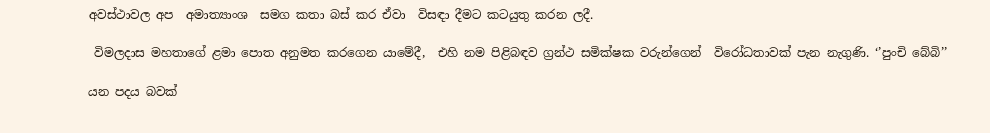අවස්ථාවල අප  අමාත්‍යාංශ  සමග කතා බස් කර ඒවා  විසඳා දීමට කටයුතු කරන ලදී.

 විමලදාස මහතාගේ ළමා පොත අනුමත කරගෙන යාමේදී,  එහි නම පිළිබඳව ග්‍රන්ථ සමික්ෂක වරුන්ගෙන්  විරෝධතාවක් පැන නැගුණි. ‘’පුංචි බේබි’’

යන පදය බවක්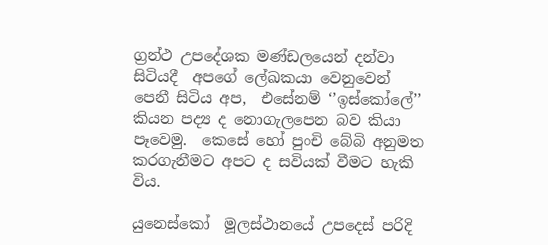ග්‍රන්ථ උපදේශක මණ්ඩලයෙන් දන්වා සිටියදී  අපගේ ලේඛකයා වෙනුවෙන් පෙනී සිටිය අප,  එසේනම් ‘’ඉස්කෝලේ’’ කියන පද්‍ය ද නොගැලපෙන බව කියා පෑවෙමු.  කෙසේ හෝ පුංචි බේබි අනුමත කරගැනීමට අපට ද සවියක් වීමට හැකි විය.

යුනෙස්කෝ  මූලස්ථානයේ උපදෙස් පරිදි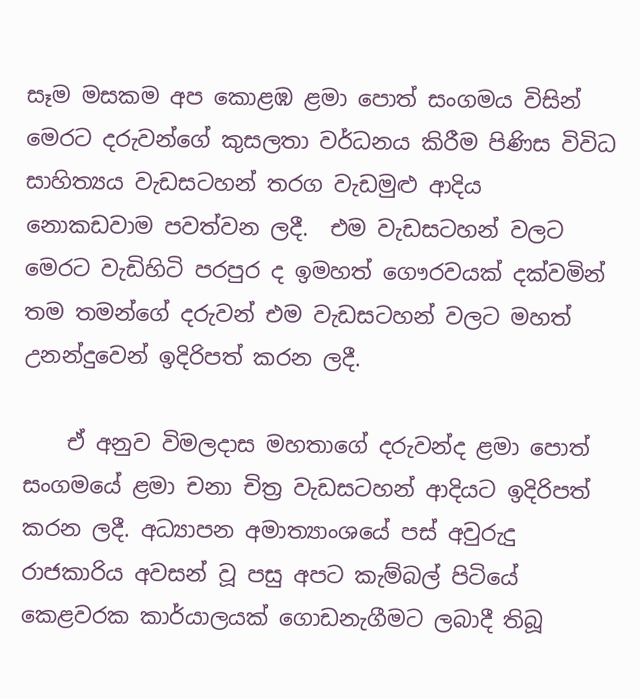සෑම මසකම අප කොළඹ ළමා පොත් සංගමය විසින් මෙරට දරුවන්ගේ කුසලතා වර්ධනය කිරීම පිණිස විවිධ සාහිත්‍යය වැඩසටහන් තරග වැඩමුළු ආදිය නොකඩවාම පවත්වන ලදී.  එම වැඩසටහන් වලට මෙරට වැඩිහිටි පරපුර ද ඉමහත් ගෞරවයක් දක්වමින් තම තමන්ගේ දරුවන් එම වැඩසටහන් වලට මහත් උනන්දුවෙන් ඉදිරිපත් කරන ලදී.

    ඒ අනුව විමලදාස මහතාගේ දරුවන්ද ළමා පොත් සංගමයේ ළමා චනා චිත්‍ර වැඩසටහන් ආදියට ඉදිරිපත් කරන ලදී. අධ්‍යාපන අමාත්‍යාංශයේ පස් අවුරුදු රාජකාරිය අවසන් වූ පසු අපට කැම්බල් පිටියේ කෙළවරක කාර්යාලයක් ගොඩනැගීමට ලබාදී තිබූ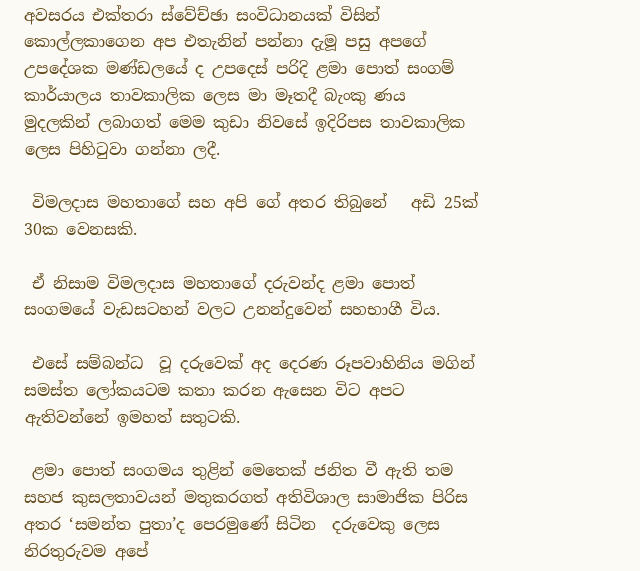අවසරය එක්තරා ස්වේච්ඡා සංවිධානයක් විසින් කොල්ලකාගෙන අප එතැනින් පන්නා දැමූ පසු අපගේ උපදේශක මණ්ඩලයේ ද උපදෙස් පරිදි ළමා පොත් සංගම් කාර්යාලය තාවකාලික ලෙස මා මෑතදී බැංකු ණය මුදලකින් ලබාගත් මෙම කුඩා නිවසේ ඉදිරිපස තාවකාලික ලෙස පිහිටුවා ගන්නා ලදී.

 විමලදාස මහතාගේ සහ අපි ගේ අතර තිබුනේ   අඩි 25ක් 30ක වෙනසකි.

 ඒ නිසාම විමලදාස මහතාගේ දරුවන්ද ළමා පොත් සංගමයේ වැඩසටහන් වලට උනන්දුවෙන් සහභාගී විය.

 එසේ සම්බන්ධ  වූ දරුවෙක් අද දෙරණ රූපවාහිනිය මගින් සමස්ත ලෝකයටම කතා කරන ඇසෙන විට අපට ඇතිවන්නේ ඉමහත් සතුටකි.

 ළමා පොත් සංගමය තුළින් මෙතෙක් ජනිත වී ඇති තම සහජ කුසලතාවයන් මතුකරගත් අතිවිශාල සාමාජික පිරිස  අතර ‘සමන්ත පුතා’ද පෙරමුණේ සිටින  දරුවෙකු ලෙස  නිරතුරුවම අපේ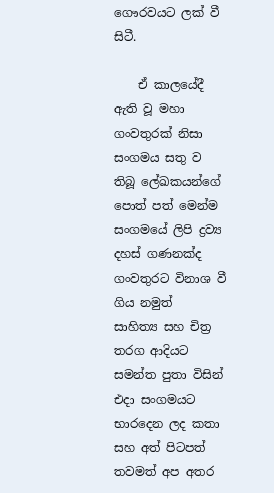ගෞරවයට ලක් වී සිටී.

    ඒ කාලයේදී ඇති වූ මහා ගංවතුරක් නිසා සංගමය සතු ව තිබූ ලේඛකයන්ගේ පොත් පත් මෙන්ම සංගමයේ ලිපි ද්‍රව්‍ය දහස් ගණනක්ද ගංවතුරට විනාශ වී ගිය නමුත්  සාහිත්‍ය සහ චිත්‍ර තරග ආදියට සමන්ත පුතා විසින් එදා සංගමයට භාරදෙන ලද කතා සහ අත් පිටපත් තවමත් අප අතර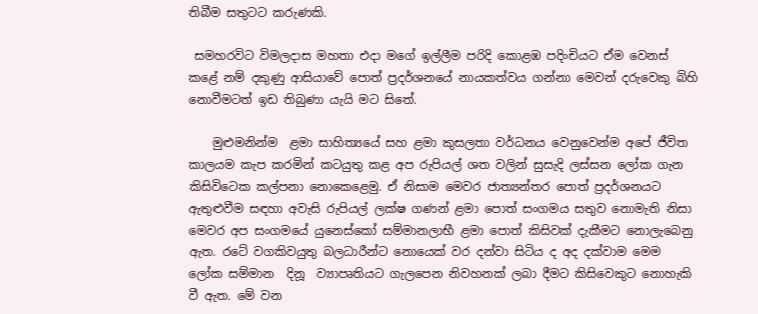තිබීම සතුටට කරුණකි.

 සමහරවිට විමලදාස මහතා එදා මගේ ඉල්ලීම පරිදි කොළඹ පදිංචියට ඒම වෙනස් කළේ නම් දකුණු ආසියාවේ පොත් ප්‍රදර්ශනයේ නායකත්වය ගන්නා මෙවන් දරුවෙකු බිහි නොවීමටත් ඉඩ තිබුණා යැයි මට සිතේ.

    මුළුමනින්ම  ළමා සාහිත්‍යයේ සහ ළමා කුසලතා වර්ධනය වෙනුවෙන්ම අපේ ජීවිත කාලයම කැප කරමින් කටයුතු කළ අප රුපියල් ශත වලින් සුසැදි ලස්සන ලෝක ගැන කිසිවිටෙක කල්පනා නොකෙළෙමු. ඒ නිසාම මෙවර ජාත්‍යන්තර පොත් ප්‍රදර්ශනයට ඇතුළුවීම සඳහා අවැසි රුපියල් ලක්ෂ ගණන් ළමා පොත් සංගමය සතුව නොමැති නිසා මෙවර අප සංගමයේ යුනෙස්කෝ සම්මානලාභී ළමා පොත් කිසිවක් දැකීමට නොලැබෙනු ඇත. රටේ වගකිවයුතු බලධාරීන්ට නොයෙක් වර දන්වා සිටිය ද අද දක්වාම මෙම ලෝක සම්මාන  දිනූ  ව්‍යාපෘතියට ගැලපෙන නිවහනක් ලබා දීමට කිසිවෙකුට නොහැකි වී ඇත. මේ වන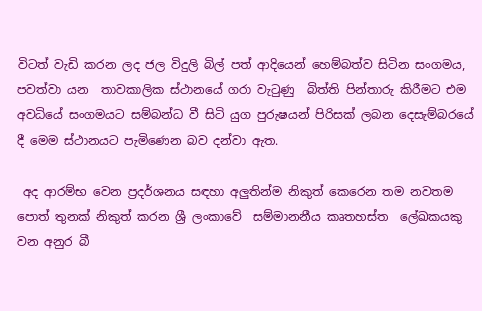විටත් වැඩි කරන ලද ජල විදුලි බිල් පත් ආදියෙන් හෙම්බත්ව සිටින සංගමය,  පවත්වා යන  තාවකාලික ස්ථානයේ ගරා වැටුණු  බිත්ති පින්තාරු කිරීමට එම අවධියේ සංගමයට සම්බන්ධ වී සිටි යුග පුරුෂයන් පිරිසක් ලබන දෙසැම්බරයේ දී මෙම ස්ථානයට පැමිණෙන බව දන්වා ඇත.

 අද ආරම්භ වෙන ප්‍රදර්ශනය සඳහා අලුතින්ම නිකුත් කෙරෙන තම නවතම පොත් තුනක් නිකුත් කරන ශ්‍රී ලංකාවේ  සම්මානනීය කෘතහස්ත  ලේඛකයකු වන අනුර බී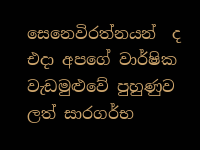සෙනෙවිරත්නයන්  ද  එදා අපගේ වාර්ෂික වැඩමුළුවේ පුහුණුව ලත් සාරගර්භ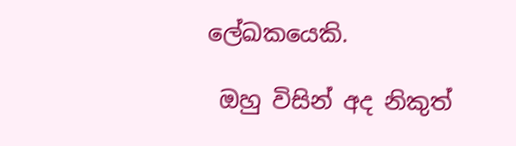ලේඛකයෙකි.

 ඔහු විසින් අද නිකුත්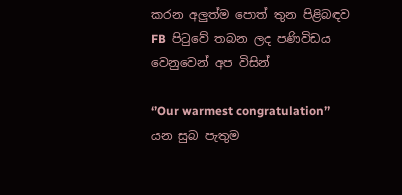කරන අලුත්ම පොත් තුන පිළිබඳව FB  පිටුවේ තබන ලද පණිවිඩය වෙනුවෙන් අප විසින්

‘’Our warmest congratulation’’ යන සුබ පැතුම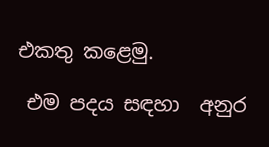එකතු කළෙමු.

 එම පදය සඳහා  අනුර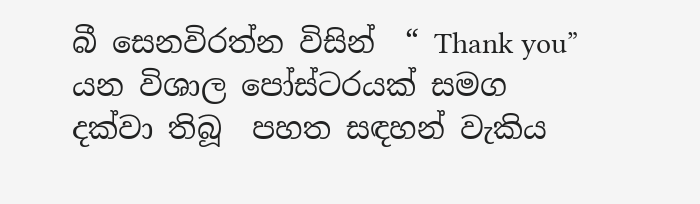බී සෙනවිරත්න විසින්  “ Thank you”  යන විශාල පෝස්ටරයක් සමග  දක්වා තිබූ  පහත සඳහන් වැකිය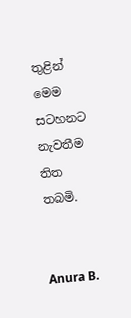තුළින් මෙම සටහනට නැවතීම තිත තබමි.


Anura B.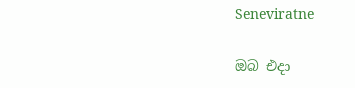Seneviratne

ඔබ එදා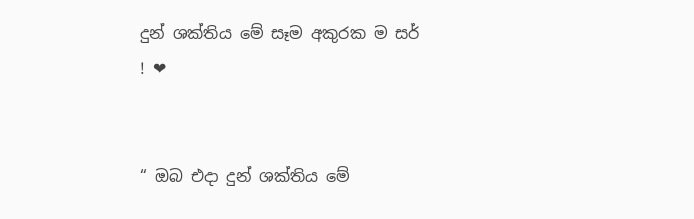දුන් ශක්තිය මේ සෑම අකුරක ම සර් ! ❤


“ ඔබ එදා දුන් ශක්තිය මේ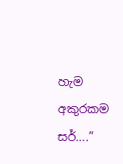හැම අකුරකම සර්….”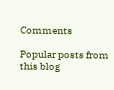Comments

Popular posts from this blog